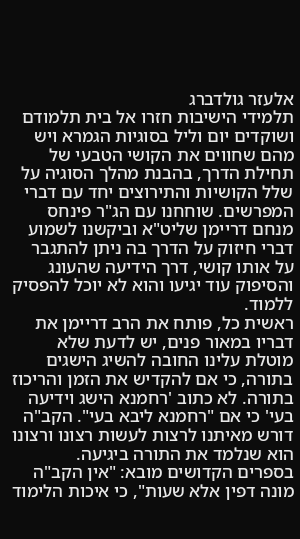אלעזר גולדברג
תלמידי הישיבות חזרו אל בית תלמודם ושוקדים יום וליל בסוגיות הגמרא ויש מהם שחווים את הקושי הטבעי של תחילת הדרך, בהבנת מהלך הסוגיה על שלל הקושיות והתירוצים יחד עם דברי המפרשים. שוחחנו עם הג"ר פינחס מנחם דריימן שליט"א וביקשנו לשמוע דברי חיזוק על הדרך בה ניתן להתגבר על אותו קושי, דרך הידיעה שהעונג והסיפוק עוד יגיעו והוא לא יוכל להפסיק ללמוד.
ראשית כל, פותח את הרב דריימן את דבריו במאור פנים, יש לדעת שלא מוטלת עלינו החובה להשיג הישגים בתורה, כי אם להקדיש את הזמן והריכוז בתורה. לא כתוב 'רחמנא הישג וידיעה בעי' כי אם "רחמנא ליבא בעי". הקב"ה דורש מאיתנו לרצות לעשות רצונו ורצונו הוא שנלמד את התורה ביגיעה.
בספרים הקדושים מובא: "אין הקב"ה מונה דפין אלא שעות", כי איכות הלימוד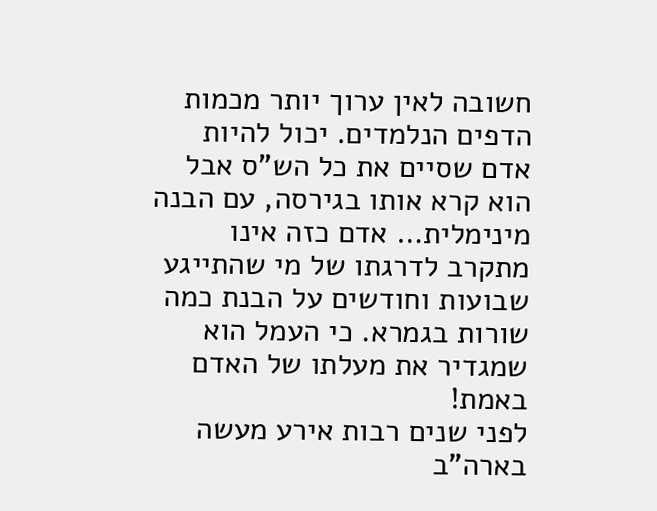חשובה לאין ערוך יותר מכמות הדפים הנלמדים. יכול להיות אדם שסיים את כל הש"ס אבל הוא קרא אותו בגירסה, עם הבנה מינימלית… אדם כזה אינו מתקרב לדרגתו של מי שהתייגע שבועות וחודשים על הבנת כמה שורות בגמרא. כי העמל הוא שמגדיר את מעלתו של האדם באמת!
לפני שנים רבות אירע מעשה בארה"ב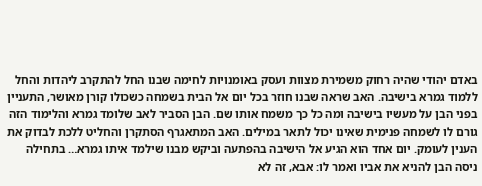באדם יהודי שהיה רחוק משמירת מצוות ועסק באומנויות לחימה שבנו החל להתקרב ליהדות והחל ללמוד גמרא בישיבה. האב שראה שבנו חוזר בכל יום אל הבית בשמחה כשכולו קורן מאושר, התעניין בפני הבן על מעשיו בישיבה ומה כל כך משמח אותו שם. הבן הסביר לאב שלומד גמרא והלימוד הזה גורם לו לשמחה פנימית שאינו יכול לתאר במילים. האב המתאגרף הסתקרן והחליט ללכת לבדוק את הענין לעומק. יום אחד הוא הגיע אל הישיבה בהפתעה וביקש מבנו שילמד איתו גמרא… בתחילה ניסה הבן להניא את אביו ואמר לו: אבא, זה לא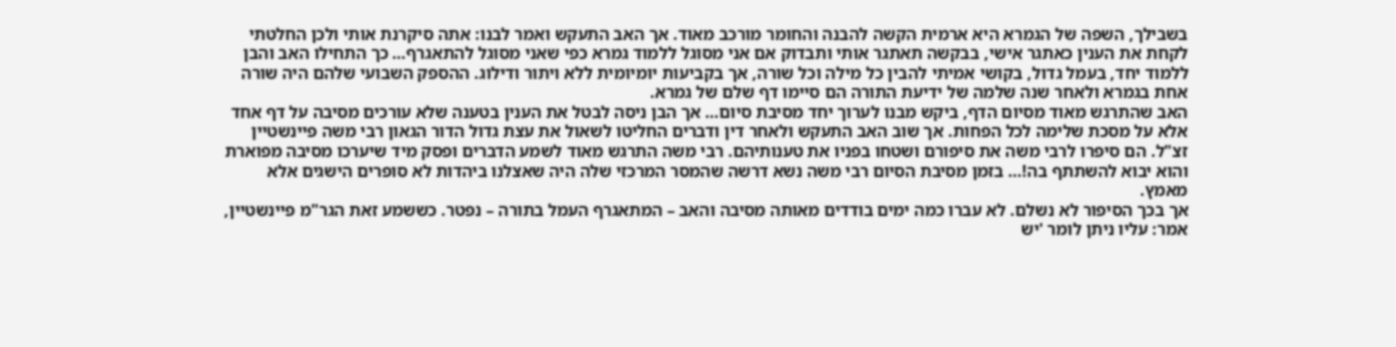בשבילך, השפה של הגמרא היא ארמית הקשה להבנה והחומר מורכב מאוד. אך האב התעקש ואמר לבנו: אתה סיקרנת אותי ולכן החלטתי לקחת את הענין כאתגר אישי, בבקשה תאתגר אותי ותבדוק אם אני מסוגל ללמוד גמרא כפי שאני מסוגל להתאגרף… כך התחילו האב והבן ללמוד יחד, בעמל גדול, בקושי אמיתי להבין כל מילה וכל שורה, אך בקביעות יומיומית ללא ויתור ודילוג. ההספק השבועי שלהם היה שורה אחת בגמרא ולאחר שנה שלמה של ידיעת התורה הם סיימו דף שלם של גמרא.
האב שהתרגש מאוד מסיום הדף, ביקש מבנו לערוך יחד מסיבת סיום… אך הבן ניסה לבטל את הענין בטענה שלא עורכים מסיבה על דף אחד אלא על מסכת שלימה לכל הפחות. אך שוב האב התעקש ולאחר דין ודברים החליטו לשאול את עצת גדול הדור הגאון רבי משה פיינשטיין זצ"ל. הם סיפרו לרבי משה את סיפורם ושטחו בפניו את טענותיהם. רבי משה התרגש מאוד לשמע הדברים ופסק מיד שיערכו מסיבה מפוארת והוא יבוא להשתתף בה!… בזמן מסיבת הסיום רבי משה נשא דרשה שהמסר המרכזי שלה היה שאצלנו ביהדות לא סופרים הישגים אלא מאמץ.
אך בכך הסיפור לא נשלם. לא עברו כמה ימים בודדים מאותה מסיבה והאב – המתאגרף העמל בתורה – נפטר. כששמע זאת הגר"מ פיינשטיין, אמר: עליו ניתן לומר 'יש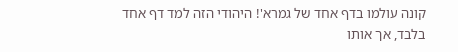קונה עולמו בדף אחד של גמרא'! היהודי הזה למד דף אחד בלבד, אך אותו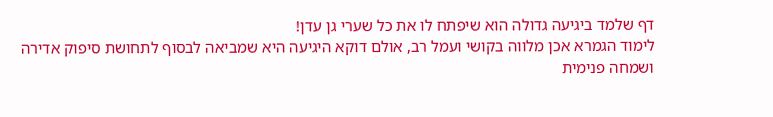דף שלמד ביגיעה גדולה הוא שיפתח לו את כל שערי גן עדן!
לימוד הגמרא אכן מלווה בקושי ועמל רב, אולם דוקא היגיעה היא שמביאה לבסוף לתחושת סיפוק אדירה ושמחה פנימית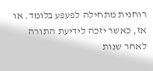רוחנית מתחילה לפעפע בלומד. או אז, כאשר יזכה לידיעת התורה לאחר שנות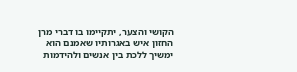הקושי והצער, יתקיימו בו דברי מרן החזון איש באגרותיו שאמנם הוא ימשיך ללכת בין אנשים ולהידמות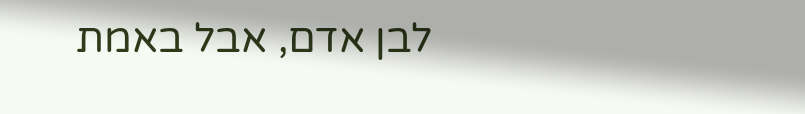לבן אדם, אבל באמת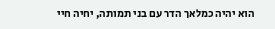הוא יהיה כמלאך הדר עם בני תמותה, יחיה חיי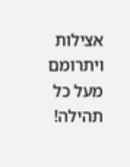אצילות ויתרומם מעל כל תהילה!